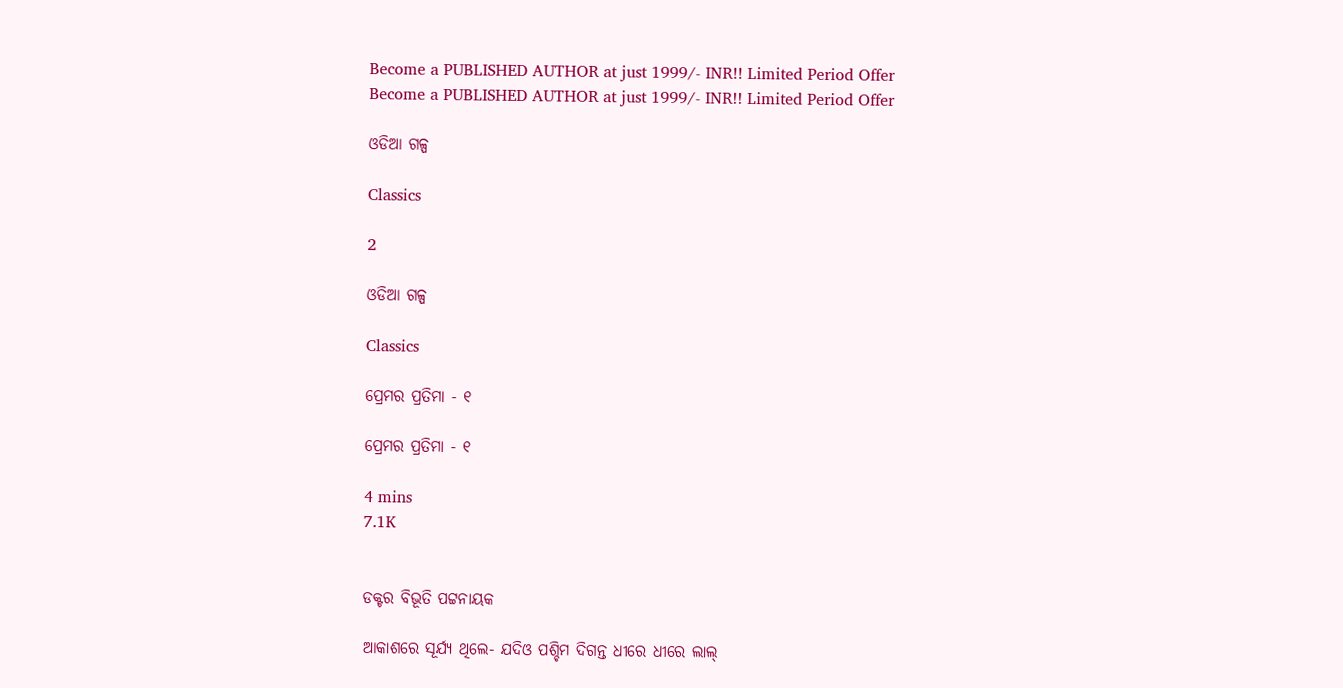Become a PUBLISHED AUTHOR at just 1999/- INR!! Limited Period Offer
Become a PUBLISHED AUTHOR at just 1999/- INR!! Limited Period Offer

ଓଡିଆ ଗଳ୍ପ

Classics

2

ଓଡିଆ ଗଳ୍ପ

Classics

ପ୍ରେମର ପ୍ରତିମା - ୧

ପ୍ରେମର ପ୍ରତିମା - ୧

4 mins
7.1K


ଡକ୍ଟର ବିଭୂତି ପଟ୍ଟନାୟକ

ଆକାଶରେ ସୂର୍ଯ୍ୟ ଥିଲେ- ଯଦିଓ ପଶ୍ଚିମ ଦିଗନ୍ତ ଧୀରେ ଧୀରେ ଲାଲ୍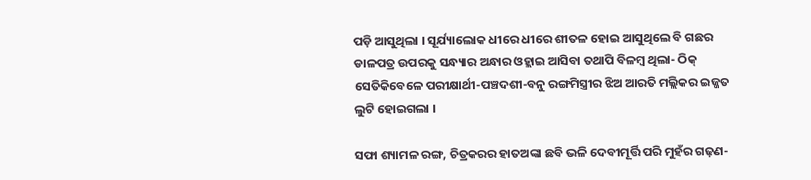ପଡ଼ି ଆସୁଥିଲା । ସୂର୍ଯ୍ୟାଲୋକ ଧୀରେ ଧୀରେ ଶୀତଳ ହୋଇ ଆସୁଥିଲେ ବି ଗଛର ଡାଳପତ୍ର ଉପରକୁ ସନ୍ଧ୍ୟାର ଅନ୍ଧାର ଓହ୍ଲାଇ ଆସିବା ତଥାପି ବିଳମ୍ୱ ଥିଲା- ଠିକ୍ ସେତିକିବେଳେ ପରୀକ୍ଷାର୍ଥୀ-ପଞ୍ଚଦଶୀ-ବନୁ ରଙ୍ଗମିସ୍ତ୍ରୀର ଝିଅ ଆରତି ମଲ୍ଲିକର ଇଜ୍ଜତ ଲୁଟି ହୋଇଗଲା ।

ସଫା ଶ୍ୟାମଳ ରଙ୍ଗ, ଚିତ୍ରକରର ହାତଅଙ୍କା ଛବି ଭଳି ଦେବୀମୂର୍ତ୍ତି ପରି ମୁହଁର ଗଢ଼ଣ-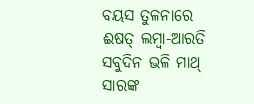ବୟସ ତୁଳନାରେ ଈଷତ୍ ଲମ୍ୱା-ଆରତି ସବୁଦିନ ଭଳି ମାଥ୍ ସାରଙ୍କ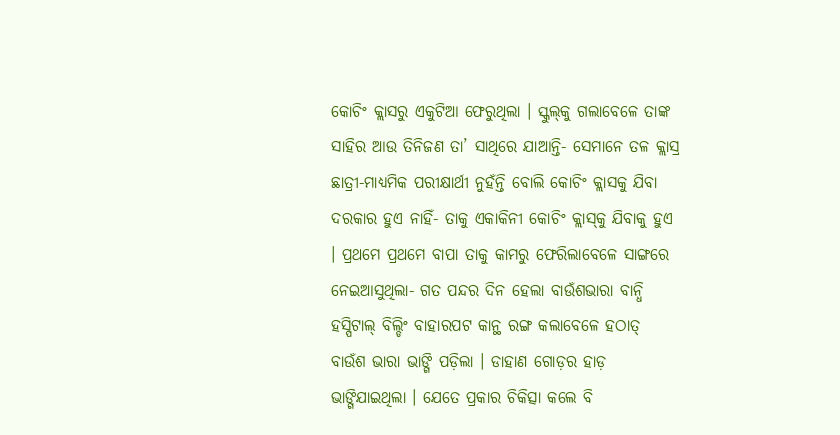କୋଚିଂ କ୍ଲାସରୁ ଏକୁଟିଆ ଫେରୁଥିଲା । ସ୍କୁଲ୍‌କୁ ଗଲାବେଳେ ତାଙ୍କ ସାହିର ଆଉ ତିନିଜଣ ତା’ ସାଥିରେ ଯାଆନ୍ତି- ସେମାନେ ତଳ କ୍ଲାସ୍ର ଛାତ୍ରୀ-ମାଧ୍ୟମିକ ପରୀକ୍ଷାର୍ଥୀ ନୁହଁନ୍ତି ବୋଲି କୋଚିଂ କ୍ଲାସକୁ ଯିବା ଦରକାର ହୁଏ ନାହିଁ- ତାକୁ ଏକାକିନୀ କୋଚିଂ କ୍ଲାସ୍‌କୁ ଯିବାକୁ ହୁଏ । ପ୍ରଥମେ ପ୍ରଥମେ ବାପା ତାକୁ କାମରୁ ଫେରିଲାବେଳେ ସାଙ୍ଗରେ ନେଇଆସୁଥିଲା- ଗତ ପନ୍ଦର ଦିନ ହେଲା ବାଉଁଶଭାରା ବାନ୍ଧି ହସ୍ପିଟାଲ୍ ବିଲ୍ଡିଂ ବାହାରପଟ କାନ୍ଥ ରଙ୍ଗ କଲାବେଳେ ହଠାତ୍ ବାଉଁଶ ଭାରା ଭାଙ୍ଗି ପଡ଼ିଲା । ଡାହାଣ ଗୋଡ଼ର ହାଡ଼ ଭାଙ୍ଗିଯାଇଥିଲା । ଯେତେ ପ୍ରକାର ଚିକିତ୍ସା କଲେ ବି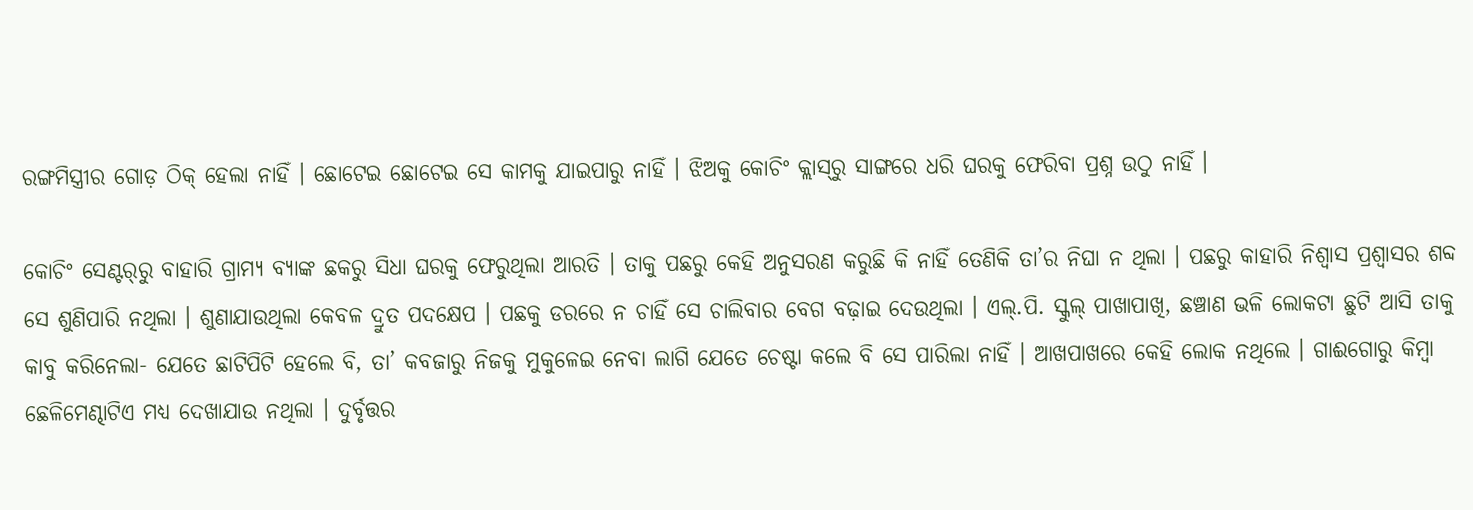ରଙ୍ଗମିସ୍ତ୍ରୀର ଗୋଡ଼ ଠିକ୍ ହେଲା ନାହିଁ । ଛୋଟେଇ ଛୋଟେଇ ସେ କାମକୁ ଯାଇପାରୁ ନାହିଁ । ଝିଅକୁ କୋଚିଂ କ୍ଲାସ୍‌ରୁ ସାଙ୍ଗରେ ଧରି ଘରକୁ ଫେରିବା ପ୍ରଶ୍ନ ଉଠୁ ନାହିଁ ।

କୋଚିଂ ସେଣ୍ଟର୍‌ରୁ ବାହାରି ଗ୍ରାମ୍ୟ ବ୍ୟାଙ୍କ ଛକରୁ ସିଧା ଘରକୁ ଫେରୁଥିଲା ଆରତି । ତାକୁ ପଛରୁ କେହି ଅନୁସରଣ କରୁଛି କି ନାହିଁ ତେଣିକି ତା’ର ନିଘା ନ ଥିଲା । ପଛରୁ କାହାରି ନିଶ୍ୱାସ ପ୍ରଶ୍ୱାସର ଶବ୍ଦ ସେ ଶୁଣିପାରି ନଥିଲା । ଶୁଣାଯାଉଥିଲା କେବଳ ଦ୍ରୁତ ପଦକ୍ଷେପ । ପଛକୁ ଡରରେ ନ ଚାହିଁ ସେ ଚାଲିବାର ବେଗ ବଢ଼ାଇ ଦେଉଥିଲା । ଏଲ୍.ପି. ସ୍କୁଲ୍ ପାଖାପାଖି, ଛଞ୍ଚାଣ ଭଳି ଲୋକଟା ଛୁଟି ଆସି ତାକୁ କାବୁ କରିନେଲା- ଯେତେ ଛାଟିପିଟି ହେଲେ ବି, ତା’ କବଜାରୁ ନିଜକୁ ମୁକୁଳେଇ ନେବା ଲାଗି ଯେତେ ଚେଷ୍ଟା କଲେ ବି ସେ ପାରିଲା ନାହିଁ । ଆଖପାଖରେ କେହି ଲୋକ ନଥିଲେ । ଗାଈଗୋରୁ କିମ୍ୱା ଛେଳିମେଣ୍ଢାଟିଏ ମଧ୍ୟ ଦେଖାଯାଉ ନଥିଲା । ଦୁର୍ବୃତ୍ତର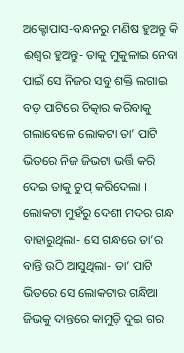ଅକ୍ଟୋପାସ-ବନ୍ଧନରୁ ମଣିଷ ହୁଅନ୍ତୁ କି ଈଶ୍ୱର ହୁଅନ୍ତୁ- ତାକୁ ମୁକୁଳାଇ ନେବା ପାଇଁ ସେ ନିଜର ସବୁ ଶକ୍ତି ଲଗାଇ ବଡ଼ ପାଟିରେ ଚିତ୍କାର କରିବାକୁ ଗଲାବେଳେ ଲୋକଟା ତା’ ପାଟି ଭିତରେ ନିଜ ଜିଭଟା ଭର୍ତ୍ତି କରି ଦେଇ ତାକୁ ଚୁପ୍ କରିଦେଲା । ଲୋକଟା ମୁହଁରୁ ଦେଶୀ ମଦର ଗନ୍ଧ ବାହାରୁଥିଲା- ସେ ଗନ୍ଧରେ ତା’ର ବାନ୍ତି ଉଠି ଆସୁଥିଲା- ତା’ ପାଟି ଭିତରେ ସେ ଲୋକଟାର ଗନ୍ଧିଆ ଜିଭକୁ ଦାନ୍ତରେ କାମୁଡ଼ି ଦୁଇ ଗର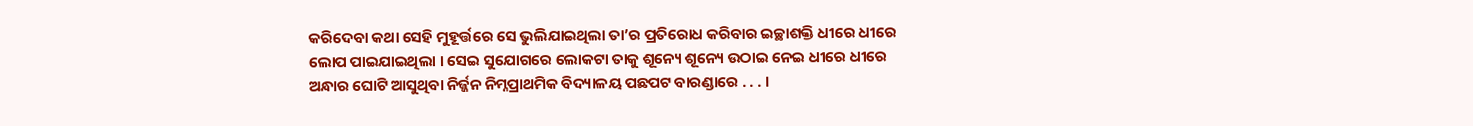କରିଦେବା କଥା ସେହି ମୁହୂର୍ତ୍ତରେ ସେ ଭୁଲିଯାଇଥିଲା ତା’ର ପ୍ରତିରୋଧ କରିବାର ଇଚ୍ଛାଶକ୍ତି ଧୀରେ ଧୀରେ ଲୋପ ପାଇଯାଇଥିଲା । ସେଇ ସୁଯୋଗରେ ଲୋକଟା ତାକୁ ଶୂନ୍ୟେ ଶୂନ୍ୟେ ଉଠାଇ ନେଇ ଧୀରେ ଧୀରେ ଅନ୍ଧାର ଘୋଟି ଆସୁଥିବା ନିର୍ଜ୍ଜନ ନିମ୍ନପ୍ରାଥମିକ ବିଦ୍ୟାଳୟ ପଛପଟ ବାରଣ୍ଡାରେ . . . ।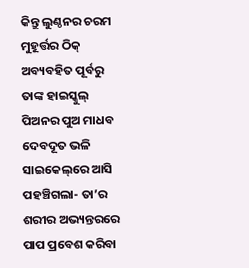କିନ୍ତୁ ଲୁଣ୍ଠନର ଚରମ ମୁହୂର୍ତ୍ତର ଠିକ୍ ଅବ୍ୟବହିତ ପୂର୍ବରୁ ତାଙ୍କ ହାଇସ୍କୁଲ୍ ପିଅନର ପୁଅ ମାଧବ ଦେବଦୂତ ଭଳି ସାଇକେଲ୍‌ରେ ଆସି ପହଞ୍ଚିଗଲା- ତା’ର ଶରୀର ଅଭ୍ୟନ୍ତରରେ ପାପ ପ୍ରବେଶ କରିବା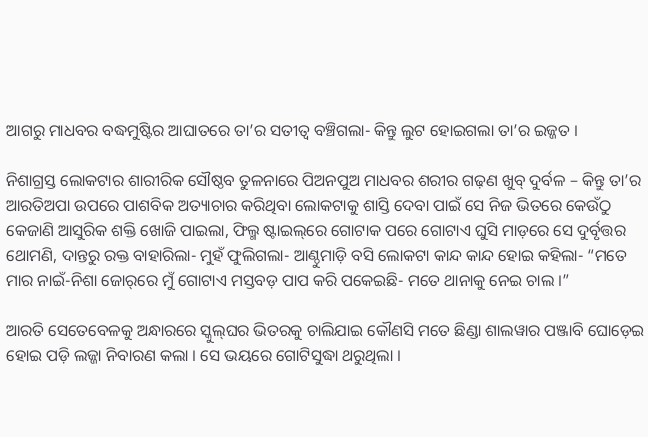ଆଗରୁ ମାଧବର ବଦ୍ଧମୁଷ୍ଟିର ଆଘାତରେ ତା’ର ସତୀତ୍ୱ ବଞ୍ଚିଗଲା- କିନ୍ତୁ ଲୁଟ ହୋଇଗଲା ତା’ର ଇଜ୍ଜତ ।

ନିଶାଗ୍ରସ୍ତ ଲୋକଟାର ଶାରୀରିକ ସୌଷ୍ଠବ ତୁଳନାରେ ପିଅନପୁଅ ମାଧବର ଶରୀର ଗଢ଼ଣ ଖୁବ୍ ଦୁର୍ବଳ – କିନ୍ତୁ ତା’ର ଆରତିଅପା ଉପରେ ପାଶବିକ ଅତ୍ୟାଚାର କରିଥିବା ଲୋକଟାକୁ ଶାସ୍ତି ଦେବା ପାଇଁ ସେ ନିଜ ଭିତରେ କେଉଁଠୁ କେଜାଣି ଆସୁରିକ ଶକ୍ତି ଖୋଜି ପାଇଲା, ଫିଲ୍ମ ଷ୍ଟାଇଲ୍‌ରେ ଗୋଟାକ ପରେ ଗୋଟାଏ ଘୁସି ମାଡ଼ରେ ସେ ଦୁର୍ବୃତ୍ତର ଥୋମଣି, ଦାନ୍ତରୁ ରକ୍ତ ବାହାରିଲା- ମୁହଁ ଫୁଲିଗଲା- ଆଣ୍ଠୁମାଡ଼ି ବସି ଲୋକଟା କାନ୍ଦ କାନ୍ଦ ହୋଇ କହିଲା- “ମତେ ମାର ନାଇଁ-ନିଶା ଜୋର୍‌ରେ ମୁଁ ଗୋଟାଏ ମସ୍ତବଡ଼ ପାପ କରି ପକେଇଛି- ମତେ ଥାନାକୁ ନେଇ ଚାଲ ।”

ଆରତି ସେତେବେଳକୁ ଅନ୍ଧାରରେ ସ୍କୁଲ୍‌ଘର ଭିତରକୁ ଚାଲିଯାଇ କୌଣସି ମତେ ଛିଣ୍ଡା ଶାଲୱାର ପଞ୍ଜାବି ଘୋଡ଼େଇ ହୋଇ ପଡ଼ି ଲଜ୍ଜା ନିବାରଣ କଲା । ସେ ଭୟରେ ଗୋଟିସୁଦ୍ଧା ଥରୁଥିଲା ।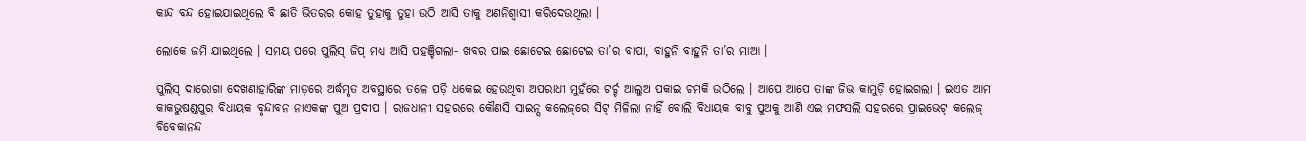କାନ୍ଦ ବନ୍ଦ ହୋଇଯାଇଥିଲେ ବି ଛାତି ଭିତରର କୋହ ତୁହାକୁ ତୁହା ଉଠି ଆସି ତାକୁ ଅଣନିଶ୍ୱାସୀ କରିଦେଉଥିଲା ।

ଲୋକେ ଜମି ଯାଇଥିଲେ । ସମୟ ପରେ ପୁଲିସ୍ ଜିପ୍ ମଧ୍ୟ ଆସି ପହଞ୍ଚିଗଲା- ଖବର ପାଇ ଛୋଟେଇ ଛୋଟେଇ ତା’ର ବାପା, ବାହୁନି ବାହୁନି ତା’ର ମାଆ ।

ପୁଲିସ୍ ଦାରୋଗା ଦେଖଣାହାରିଙ୍କ ମାଡ଼ରେ ଅର୍ଦ୍ଧମୃତ ଅବସ୍ଥାରେ ତଳେ ପଡ଼ି ଧକେଇ ହେଉଥିବା ଅପରାଧୀ ମୁହଁରେ ଟର୍ଚ୍ଚ ଆଲୁଅ ପକାଇ ଚମକି ଉଠିଲେ । ଆପେ ଆପେ ତାଙ୍କ ଜିଭ କାମୁଡ଼ି ହୋଇଗଲା । ଇଏତ ଆମ କାକଭୁଷଣ୍ଡପୁର ବିଧାୟକ ବୃନ୍ଦାବନ ନାଏକଙ୍କ ପୁଅ ପ୍ରଦୀପ । ରାଜଧାନୀ ସହରରେ କୌଣସି ସାଇନ୍ସ କଲେଜ୍‌ରେ ସିଟ୍ ମିଳିଲା ନାହିଁ ବୋଲି ବିଧାୟକ ବାବୁ ପୁଅକୁ ଆଣି ଏଇ ମଫସଲି ସହରରେ ପ୍ରାଇଭେଟ୍ କଲେଜ୍ ବିବେକାନନ୍ଦ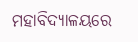ମହାବିଦ୍ୟାଳୟରେ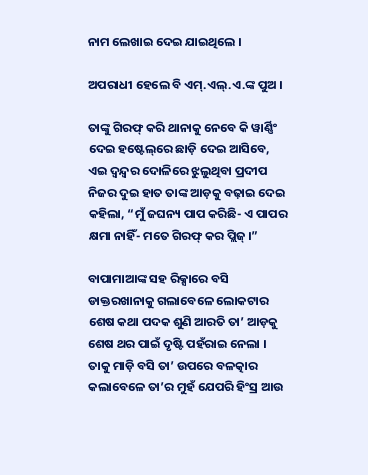ନାମ ଲେଖାଇ ଦେଇ ଯାଇଥିଲେ ।

ଅପରାଧୀ ହେଲେ ବି ଏମ୍.ଏଲ୍.ଏ.ଙ୍କ ପୁଅ ।

ତାଙ୍କୁ ଗିରଫ୍ କରି ଥାନାକୁ ନେବେ କି ୱାର୍ଣ୍ଣିଂ ଦେଇ ହଷ୍ଟେଲ୍‌ରେ ଛାଡ଼ି ଦେଇ ଆସିବେ, ଏଇ ଦ୍ୱନ୍ଦ୍ୱର ଦୋଳିରେ ଝୁଲୁଥିବା ପ୍ରଦୀପ ନିଜର ଦୁଇ ହାତ ତାଙ୍କ ଆଡ଼କୁ ବଢ଼ାଇ ଦେଇ କହିଲା, “ମୁଁ ଜଘନ୍ୟ ପାପ କରିଛି- ଏ ପାପର କ୍ଷମା ନାହିଁ- ମତେ ଗିରଫ୍ କର ପ୍ଲିଜ୍ ।”

ବାପାମାଆଙ୍କ ସହ ରିକ୍ସାରେ ବସି ଡାକ୍ତରଖାନାକୁ ଗଲାବେଳେ ଲୋକଟାର ଶେଷ କଥା ପଦକ ଶୁଣି ଆରତି ତା’ ଆଡ଼କୁ ଶେଷ ଥର ପାଇଁ ଦୃଷ୍ଟି ପହଁରାଇ ନେଲା । ତାକୁ ମାଡ଼ି ବସି ତା’ ଉପରେ ବଳତ୍କାର କଲାବେଳେ ତା’ର ମୁହଁ ଯେପରି ହିଂସ୍ର ଆଉ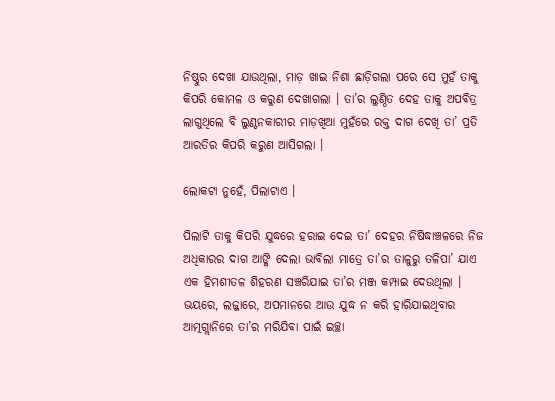ନିଷ୍ଠୁର ଦେଖା ଯାଉଥିଲା, ମାଡ଼ ଖାଇ ନିଶା ଛାଡ଼ିଗଲା ପରେ ସେ ମୁହଁ ତାକୁ କିପରି କୋମଳ ଓ କରୁଣ ଦେଖାଗଲା । ତା’ର ଲୁଣ୍ଠିତ ଦେହ ତାକୁ ଅପବିତ୍ର ଲାଗୁଥିଲେ ବି ଲୁଣ୍ଠନକାରୀର ମାଡ଼ଖିଆ ମୁହଁରେ ରକ୍ତ ଦାଗ ଦେଖି ତା’ ପ୍ରତି ଆରତିର କିପରି କରୁଣ ଆସିଗଲା ।

ଲୋକଟା ନୁହେଁ, ପିଲାଟାଏ ।

ପିଲାଟି ତାକୁ କିପରି ଯୁଦ୍ଧରେ ହରାଇ ଦେଇ ତା’ ଦେହର ନିଷିଦ୍ଧାଞ୍ଚଳରେ ନିଜ ଅଧିକାରର ଦାଗ ଆଙ୍କି ଦେଲା ଭାବିଲା ମାତ୍ରେ ତା’ର ତାଳୁରୁ ତଳିପା’ ଯାଏ ଏକ ହିମଶୀତଳ ଶିହରଣ ସଞ୍ଚରିଯାଇ ତା’ର ମଞ୍ଜ କମ୍ପାଇ ଦେଉଥିଲା । ଭୟରେ, ଲଜ୍ଜାରେ, ଅପମାନରେ ଆଉ ଯୁଦ୍ଧ ନ କରି ହାରିଯାଇଥିବାର ଆତ୍ମଗ୍ଲାନିରେ ତା’ର ମରିଯିବା ପାଇଁ ଇଚ୍ଛା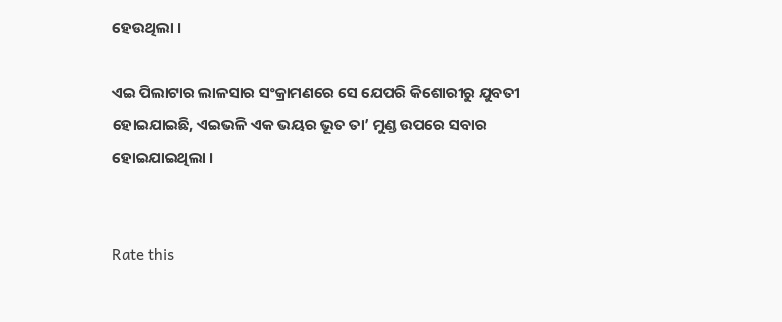ହେଉଥିଲା ।

ଏଇ ପିଲାଟାର ଲାଳସାର ସଂକ୍ରାମଣରେ ସେ ଯେପରି କିଶୋରୀରୁ ଯୁବତୀ ହୋଇଯାଇଛି, ଏଇଭଳି ଏକ ଭୟର ଭୂତ ତା’ ମୁଣ୍ଡ ଉପରେ ସବାର ହୋଇଯାଇଥିଲା ।


Rate this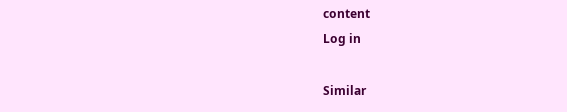content
Log in

Similar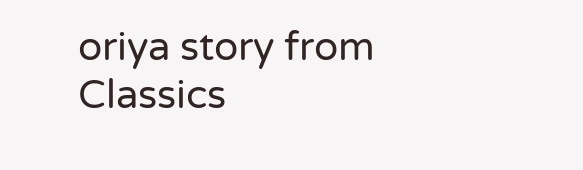oriya story from Classics